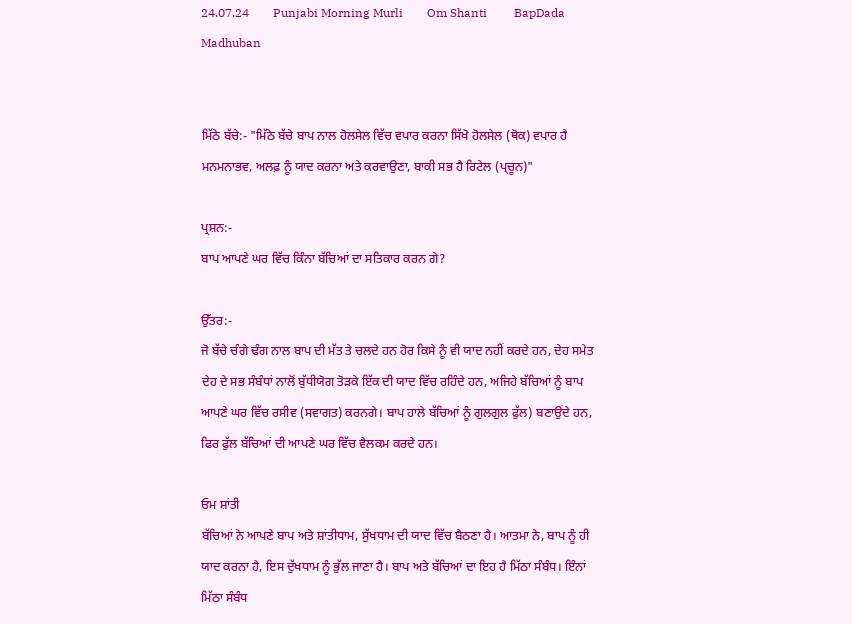24.07.24        Punjabi Morning Murli        Om Shanti         BapDada         Madhuban


ਮਿੱਠੇ ਬੱਚੇ:- "ਮਿੱਠੇ ਬੱਚੇ ਬਾਪ ਨਾਲ ਹੋਲਸੇਲ ਵਿੱਚ ਵਪਾਰ ਕਰਨਾ ਸਿੱਖੋ ਹੋਲਸੇਲ (ਥੋਕ) ਵਪਾਰ ਹੈ ਮਨਮਨਾਭਵ, ਅਲਫ਼ ਨੂੰ ਯਾਦ ਕਰਨਾ ਅਤੇ ਕਰਵਾਉਣਾ, ਬਾਕੀ ਸਭ ਹੈ ਰਿਟੇਲ (ਪ੍ਚੂਨ)"

ਪ੍ਰਸ਼ਨ:-
ਬਾਪ ਆਪਣੇ ਘਰ ਵਿੱਚ ਕਿੰਨਾ ਬੱਚਿਆਂ ਦਾ ਸਤਿਕਾਰ ਕਰਨ ਗੇ?

ਉੱਤਰ:-
ਜੋ ਬੱਚੇ ਚੰਗੇ ਢੰਗ ਨਾਲ ਬਾਪ ਦੀ ਮੱਤ ਤੇ ਚਲਦੇ ਹਨ ਹੋਰ ਕਿਸੇ ਨੂੰ ਵੀ ਯਾਦ ਨਹੀਂ ਕਰਦੇ ਹਨ, ਦੇਹ ਸਮੇਤ ਦੇਹ ਦੇ ਸਭ ਸੰਬੰਧਾਂ ਨਾਲੋਂ ਬੁੱਧੀਯੋਗ ਤੋੜਕੇ ਇੱਕ ਦੀ ਯਾਦ ਵਿੱਚ ਰਹਿੰਦੇ ਹਨ, ਅਜਿਹੇ ਬੱਚਿਆਂ ਨੂੰ ਬਾਪ ਆਪਣੇ ਘਰ ਵਿੱਚ ਰਸੀਵ (ਸਵਾਗਤ) ਕਰਨਗੇ। ਬਾਪ ਹਾਲੇ ਬੱਚਿਆਂ ਨੂੰ ਗੁਲਗੁਲ ਫੁੱਲ) ਬਣਾਉਂਦੇ ਹਨ, ਫਿਰ ਫੁੱਲ ਬੱਚਿਆਂ ਦੀ ਆਪਣੇ ਘਰ ਵਿੱਚ ਵੈਲਕਮ ਕਰਦੇ ਹਨ।

ਓਮ ਸ਼ਾਂਤੀ
ਬੱਚਿਆਂ ਨੇ ਆਪਣੇ ਬਾਪ ਅਤੇ ਸ਼ਾਂਤੀਧਾਮ, ਸੁੱਖਧਾਮ ਦੀ ਯਾਦ ਵਿੱਚ ਬੈਠਣਾ ਹੈ। ਆਤਮਾ ਨੇ, ਬਾਪ ਨੂੰ ਹੀ ਯਾਦ ਕਰਨਾ ਹੈ, ਇਸ ਦੁੱਖਧਾਮ ਨੂੰ ਭੁੱਲ ਜਾਣਾ ਹੈ। ਬਾਪ ਅਤੇ ਬੱਚਿਆਂ ਦਾ ਇਹ ਹੈ ਮਿੱਠਾ ਸੰਬੰਧ। ਇੰਨਾਂ ਮਿੱਠਾ ਸੰਬੰਧ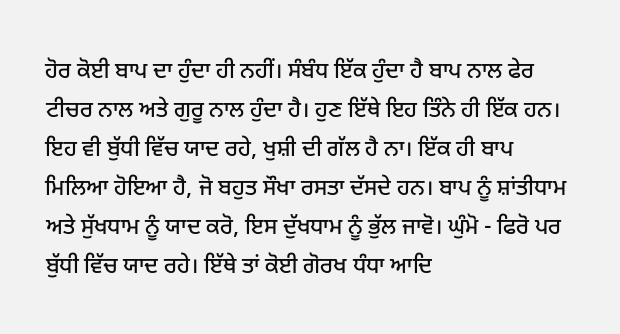ਹੋਰ ਕੋਈ ਬਾਪ ਦਾ ਹੁੰਦਾ ਹੀ ਨਹੀਂ। ਸੰਬੰਧ ਇੱਕ ਹੁੰਦਾ ਹੈ ਬਾਪ ਨਾਲ ਫੇਰ ਟੀਚਰ ਨਾਲ ਅਤੇ ਗੁਰੂ ਨਾਲ ਹੁੰਦਾ ਹੈ। ਹੁਣ ਇੱਥੇ ਇਹ ਤਿੰਨੇ ਹੀ ਇੱਕ ਹਨ। ਇਹ ਵੀ ਬੁੱਧੀ ਵਿੱਚ ਯਾਦ ਰਹੇ, ਖੁਸ਼ੀ ਦੀ ਗੱਲ ਹੈ ਨਾ। ਇੱਕ ਹੀ ਬਾਪ ਮਿਲਿਆ ਹੋਇਆ ਹੈ, ਜੋ ਬਹੁਤ ਸੌਖਾ ਰਸਤਾ ਦੱਸਦੇ ਹਨ। ਬਾਪ ਨੂੰ ਸ਼ਾਂਤੀਧਾਮ ਅਤੇ ਸੁੱਖਧਾਮ ਨੂੰ ਯਾਦ ਕਰੋ, ਇਸ ਦੁੱਖਧਾਮ ਨੂੰ ਭੁੱਲ ਜਾਵੋ। ਘੁੰਮੋ - ਫਿਰੋ ਪਰ ਬੁੱਧੀ ਵਿੱਚ ਯਾਦ ਰਹੇ। ਇੱਥੇ ਤਾਂ ਕੋਈ ਗੋਰਖ ਧੰਧਾ ਆਦਿ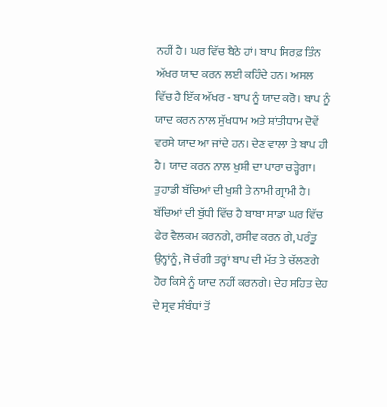ਨਹੀਂ ਹੈ। ਘਰ ਵਿੱਚ ਬੈਠੇ ਹਾਂ। ਬਾਪ ਸਿਰਫ਼ ਤਿੰਨ ਅੱਖਰ ਯਾਦ ਕਰਨ ਲਈ ਕਹਿੰਦੇ ਹਨ। ਅਸਲ ਵਿੱਚ ਹੈ ਇੱਕ ਅੱਖਰ - ਬਾਪ ਨੂੰ ਯਾਦ ਕਰੋ। ਬਾਪ ਨੂੰ ਯਾਦ ਕਰਨ ਨਾਲ ਸੁੱਖਧਾਮ ਅਤੇ ਸ਼ਾਂਤੀਧਾਮ ਦੋਵੇਂ ਵਰਸੇ ਯਾਦ ਆ ਜਾਂਦੇ ਹਨ। ਦੇਣ ਵਾਲਾ ਤੇ ਬਾਪ ਹੀ ਹੈ। ਯਾਦ ਕਰਨ ਨਾਲ ਖੁਸ਼ੀ ਦਾ ਪਾਰਾ ਚੜ੍ਹੇਗਾ। ਤੁਹਾਡੀ ਬੱਚਿਆਂ ਦੀ ਖੁਸ਼ੀ ਤੇ ਨਾਮੀ ਗ੍ਰਾਮੀ ਹੈ। ਬੱਚਿਆਂ ਦੀ ਬੁੱਧੀ ਵਿੱਚ ਹੈ ਬਾਬਾ ਸਾਡਾ ਘਰ ਵਿੱਚ ਫੇਰ ਵੈਲਕਮ ਕਰਨਗੇ, ਰਸੀਵ ਕਰਨ ਗੇ, ਪਰੰਤੂ ਉਨ੍ਹਾਂਨੂੰ, ਜੋ ਚੰਗੀ ਤਰ੍ਹਾਂ ਬਾਪ ਦੀ ਮੱਤ ਤੇ ਚੱਲਣਗੇ ਹੋਰ ਕਿਸੇ ਨੂੰ ਯਾਦ ਨਹੀਂ ਕਰਨਗੇ। ਦੇਹ ਸਹਿਤ ਦੇਹ ਦੇ ਸ੍ਰਵ ਸੰਬੰਧਾਂ ਤੋਂ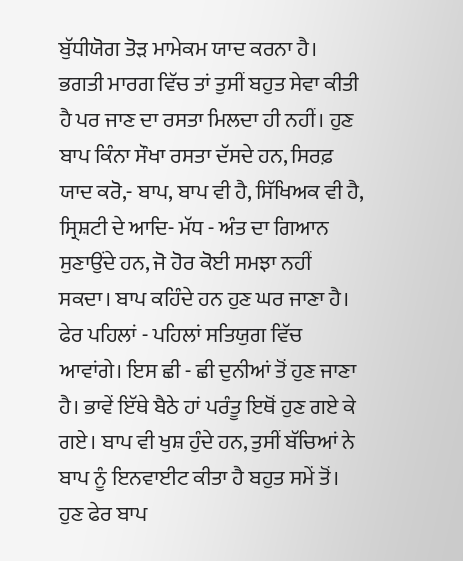ਬੁੱਧੀਯੋਗ ਤੋੜ ਮਾਮੇਕਮ ਯਾਦ ਕਰਨਾ ਹੈ। ਭਗਤੀ ਮਾਰਗ ਵਿੱਚ ਤਾਂ ਤੁਸੀਂ ਬਹੁਤ ਸੇਵਾ ਕੀਤੀ ਹੈ ਪਰ ਜਾਣ ਦਾ ਰਸਤਾ ਮਿਲਦਾ ਹੀ ਨਹੀਂ। ਹੁਣ ਬਾਪ ਕਿੰਨਾ ਸੌਖਾ ਰਸਤਾ ਦੱਸਦੇ ਹਨ, ਸਿਰਫ਼ ਯਾਦ ਕਰੋ,- ਬਾਪ, ਬਾਪ ਵੀ ਹੈ, ਸਿੱਖਿਅਕ ਵੀ ਹੈ, ਸ੍ਰਿਸ਼ਟੀ ਦੇ ਆਦਿ- ਮੱਧ - ਅੰਤ ਦਾ ਗਿਆਨ ਸੁਣਾਉਂਦੇ ਹਨ, ਜੋ ਹੋਰ ਕੋਈ ਸਮਝਾ ਨਹੀਂ ਸਕਦਾ। ਬਾਪ ਕਹਿੰਦੇ ਹਨ ਹੁਣ ਘਰ ਜਾਣਾ ਹੈ। ਫੇਰ ਪਹਿਲਾਂ - ਪਹਿਲਾਂ ਸਤਿਯੁਗ ਵਿੱਚ ਆਵਾਂਗੇ। ਇਸ ਛੀ - ਛੀ ਦੁਨੀਆਂ ਤੋਂ ਹੁਣ ਜਾਣਾ ਹੈ। ਭਾਵੇਂ ਇੱਥੇ ਬੈਠੇ ਹਾਂ ਪਰੰਤੂ ਇਥੋਂ ਹੁਣ ਗਏ ਕੇ ਗਏ। ਬਾਪ ਵੀ ਖੁਸ਼ ਹੁੰਦੇ ਹਨ, ਤੁਸੀਂ ਬੱਚਿਆਂ ਨੇ ਬਾਪ ਨੂੰ ਇਨਵਾਈਟ ਕੀਤਾ ਹੈ ਬਹੁਤ ਸਮੇਂ ਤੋਂ। ਹੁਣ ਫੇਰ ਬਾਪ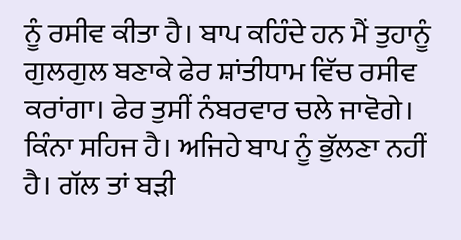ਨੂੰ ਰਸੀਵ ਕੀਤਾ ਹੈ। ਬਾਪ ਕਹਿੰਦੇ ਹਨ ਮੈਂ ਤੁਹਾਨੂੰ ਗੁਲਗੁਲ ਬਣਾਕੇ ਫੇਰ ਸ਼ਾਂਤੀਧਾਮ ਵਿੱਚ ਰਸੀਵ ਕਰਾਂਗਾ। ਫੇਰ ਤੁਸੀਂ ਨੰਬਰਵਾਰ ਚਲੇ ਜਾਵੋਗੇ। ਕਿੰਨਾ ਸਹਿਜ ਹੈ। ਅਜਿਹੇ ਬਾਪ ਨੂੰ ਭੁੱਲਣਾ ਨਹੀਂ ਹੈ। ਗੱਲ ਤਾਂ ਬੜੀ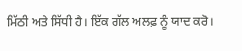ਮਿੱਠੀ ਅਤੇ ਸਿੱਧੀ ਹੈ। ਇੱਕ ਗੱਲ ਅਲਫ਼ ਨੂੰ ਯਾਦ ਕਰੋ।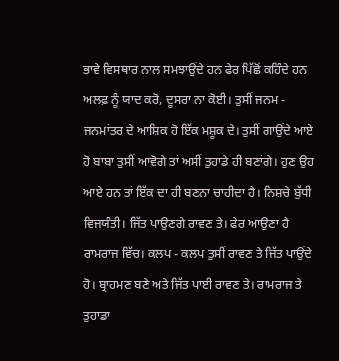ਭਾਵੇ ਵਿਸਥਾਰ ਨਾਲ ਸਮਝਾਉਂਦੇ ਹਨ ਫੇਰ ਪਿੱਛੋਂ ਕਹਿੰਦੇ ਹਨ ਅਲਫ਼ ਨੂੰ ਯਾਦ ਕਰੋ, ਦੂਸਰਾ ਨਾ ਕੋਈ। ਤੁਸੀਂ ਜਨਮ - ਜਨਮਾਂਤਰ ਦੇ ਆਸ਼ਿਕ ਹੋ ਇੱਕ ਮਸ਼ੂਕ ਦੇ। ਤੁਸੀਂ ਗਾਉਂਦੇ ਆਏ ਹੋ ਬਾਬਾ ਤੁਸੀਂ ਆਵੋਗੇ ਤਾਂ ਅਸੀਂ ਤੁਹਾਡੇ ਹੀ ਬਣਾਂਗੇ। ਹੁਣ ਉਹ ਆਏ ਹਨ ਤਾਂ ਇੱਕ ਦਾ ਹੀ ਬਣਨਾ ਚਾਹੀਦਾ ਹੈ। ਨਿਸ਼ਚੇ ਬੁੱਧੀ ਵਿਜਯੰਤੀ। ਜਿੱਤ ਪਾਉਣਗੇ ਰਾਵਣ ਤੇ। ਫੇਰ ਆਉਣਾ ਹੈ ਰਾਮਰਾਜ ਵਿੱਚ। ਕਲਪ - ਕਲਪ ਤੁਸੀਂ ਰਾਵਣ ਤੇ ਜਿੱਤ ਪਾਉਂਦੇ ਹੋ। ਬ੍ਰਾਹਮਣ ਬਣੇ ਅਤੇ ਜਿੱਤ ਪਾਈ ਰਾਵਣ ਤੇ। ਰਾਮਰਾਜ ਤੇ ਤੁਹਾਡਾ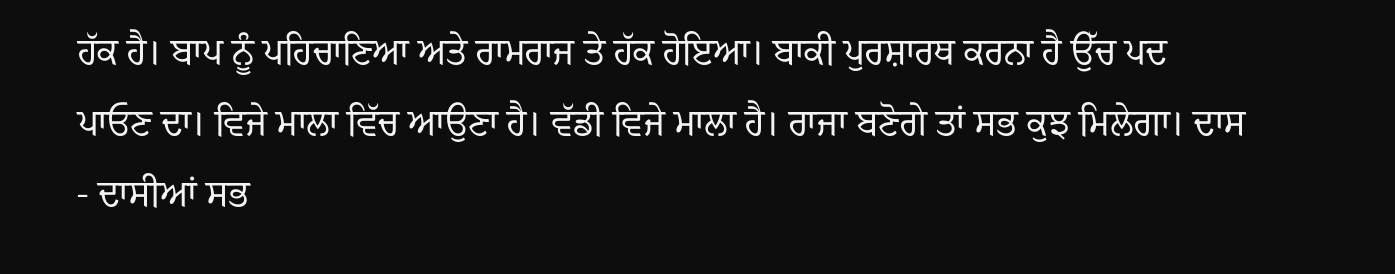ਹੱਕ ਹੈ। ਬਾਪ ਨੂੰ ਪਹਿਚਾਣਿਆ ਅਤੇ ਰਾਮਰਾਜ ਤੇ ਹੱਕ ਹੋਇਆ। ਬਾਕੀ ਪੁਰਸ਼ਾਰਥ ਕਰਨਾ ਹੈ ਉੱਚ ਪਦ ਪਾਓਣ ਦਾ। ਵਿਜੇ ਮਾਲਾ ਵਿੱਚ ਆਉਣਾ ਹੈ। ਵੱਡੀ ਵਿਜੇ ਮਾਲਾ ਹੈ। ਰਾਜਾ ਬਣੋਗੇ ਤਾਂ ਸਭ ਕੁਝ ਮਿਲੇਗਾ। ਦਾਸ - ਦਾਸੀਆਂ ਸਭ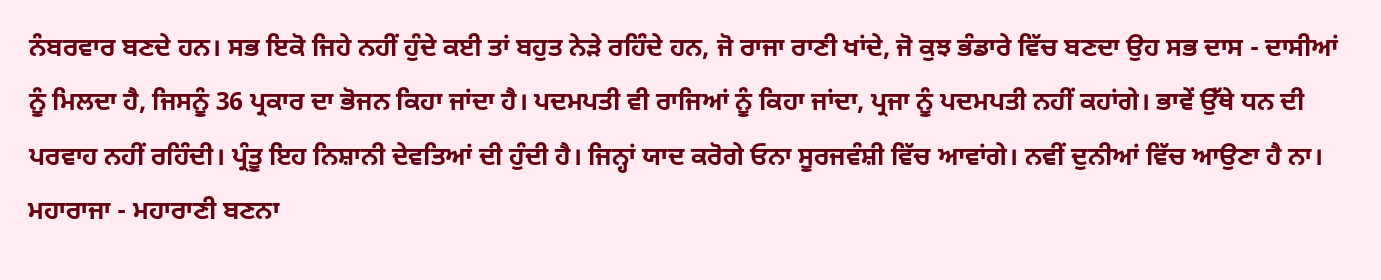ਨੰਬਰਵਾਰ ਬਣਦੇ ਹਨ। ਸਭ ਇਕੋ ਜਿਹੇ ਨਹੀਂ ਹੁੰਦੇ ਕਈ ਤਾਂ ਬਹੁਤ ਨੇੜੇ ਰਹਿੰਦੇ ਹਨ, ਜੋ ਰਾਜਾ ਰਾਣੀ ਖਾਂਦੇ, ਜੋ ਕੁਝ ਭੰਡਾਰੇ ਵਿੱਚ ਬਣਦਾ ਉਹ ਸਭ ਦਾਸ - ਦਾਸੀਆਂ ਨੂੰ ਮਿਲਦਾ ਹੈ, ਜਿਸਨੂੰ 36 ਪ੍ਰਕਾਰ ਦਾ ਭੋਜਨ ਕਿਹਾ ਜਾਂਦਾ ਹੈ। ਪਦਮਪਤੀ ਵੀ ਰਾਜਿਆਂ ਨੂੰ ਕਿਹਾ ਜਾਂਦਾ, ਪ੍ਰਜਾ ਨੂੰ ਪਦਮਪਤੀ ਨਹੀਂ ਕਹਾਂਗੇ। ਭਾਵੇਂ ਉੱਥੇ ਧਨ ਦੀ ਪਰਵਾਹ ਨਹੀਂ ਰਹਿੰਦੀ। ਪ੍ਰੰਤੂ ਇਹ ਨਿਸ਼ਾਨੀ ਦੇਵਤਿਆਂ ਦੀ ਹੁੰਦੀ ਹੈ। ਜਿਨ੍ਹਾਂ ਯਾਦ ਕਰੋਗੇ ਓਨਾ ਸੂਰਜਵੰਸ਼ੀ ਵਿੱਚ ਆਵਾਂਗੇ। ਨਵੀਂ ਦੁਨੀਆਂ ਵਿੱਚ ਆਉਣਾ ਹੈ ਨਾ। ਮਹਾਰਾਜਾ - ਮਹਾਰਾਣੀ ਬਣਨਾ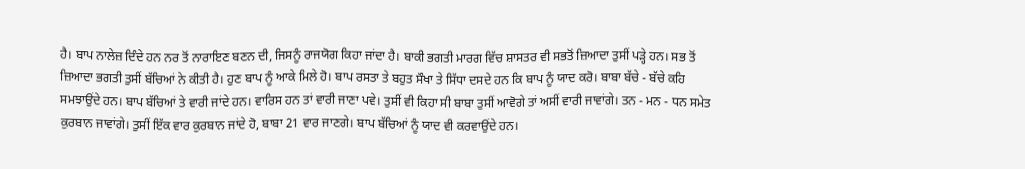ਹੈ। ਬਾਪ ਨਾਲੇਜ਼ ਦਿੰਦੇ ਹਨ ਨਰ ਤੋਂ ਨਾਰਾਇਣ ਬਣਨ ਦੀ, ਜਿਸਨੂੰ ਰਾਜਯੋਗ ਕਿਹਾ ਜਾਂਦਾ ਹੈ। ਬਾਕੀ ਭਗਤੀ ਮਾਰਗ ਵਿੱਚ ਸ਼ਾਸਤਰ ਵੀ ਸਭਤੋਂ ਜ਼ਿਆਦਾ ਤੁਸੀਂ ਪੜ੍ਹੇ ਹਨ। ਸਭ ਤੋਂ ਜ਼ਿਆਦਾ ਭਗਤੀ ਤੁਸੀਂ ਬੱਚਿਆਂ ਨੇ ਕੀਤੀ ਹੈ। ਹੁਣ ਬਾਪ ਨੂੰ ਆਕੇ ਮਿਲੇ ਹੋ। ਬਾਪ ਰਸਤਾ ਤੇ ਬਹੁਤ ਸੌਖਾ ਤੇ ਸਿੱਧਾ ਦਸਦੇ ਹਨ ਕਿ ਬਾਪ ਨੂੰ ਯਾਦ ਕਰੋ। ਬਾਬਾ ਬੱਚੇ - ਬੱਚੇ ਕਹਿ ਸਮਝਾਉਂਦੇ ਹਨ। ਬਾਪ ਬੱਚਿਆਂ ਤੇ ਵਾਰੀ ਜਾਂਦੇ ਹਨ। ਵਾਰਿਸ ਹਨ ਤਾਂ ਵਾਰੀ ਜਾਣਾ ਪਵੇ। ਤੁਸੀਂ ਵੀ ਕਿਹਾ ਸੀ ਬਾਬਾ ਤੁਸੀਂ ਆਵੋਗੇ ਤਾਂ ਅਸੀਂ ਵਾਰੀ ਜਾਵਾਂਗੇ। ਤਨ - ਮਨ - ਧਨ ਸਮੇਤ ਕੁਰਬਾਨ ਜਾਵਾਂਗੇ। ਤੁਸੀਂ ਇੱਕ ਵਾਰ ਕੁਰਬਾਨ ਜਾਂਦੇ ਹੋ, ਬਾਬਾ 21 ਵਾਰ ਜਾਣਗੇ। ਬਾਪ ਬੱਚਿਆਂ ਨੂੰ ਯਾਦ ਵੀ ਕਰਵਾਉਂਦੇ ਹਨ।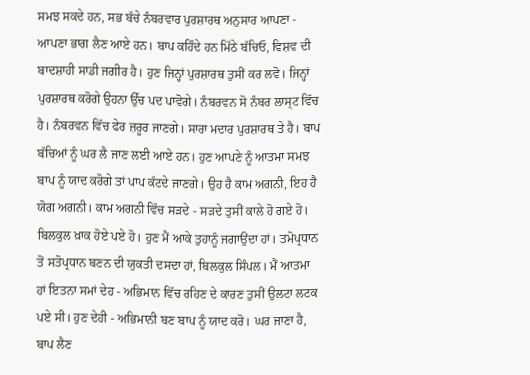ਸਮਝ ਸਕਦੇ ਹਨ, ਸਭ ਬੱਚੇ ਨੰਬਰਵਾਰ ਪੁਰਸ਼ਾਰਥ ਅਨੁਸਾਰ ਆਪਣਾ - ਆਪਣਾ ਭਾਗ ਲੈਣ ਆਏ ਹਨ। ਬਾਪ ਕਹਿੰਦੇ ਹਨ ਮਿੱਠੇ ਬੱਚਿਓ, ਵਿਸ਼ਵ ਦੀ ਬਾਦਸ਼ਾਹੀ ਸਾਡੀ ਜਗੀਰ ਹੈ। ਹੁਣ ਜਿਨ੍ਹਾਂ ਪੁਰਸ਼ਾਰਥ ਤੁਸੀਂ ਕਰ ਲਵੋ। ਜਿਨ੍ਹਾਂ ਪੁਰਸ਼ਾਰਥ ਕਰੋਗੇ ਉਹਨਾ ਉੱਚ ਪਦ ਪਾਵੋਗੇ। ਨੰਬਰਵਨ ਸੋ ਨੰਬਰ ਲਾਸ੍ਟ ਵਿੱਚ ਹੈ। ਨੰਬਰਵਨ ਵਿੱਚ ਫੇਰ ਜ਼ਰੂਰ ਜਾਣਗੇ। ਸਾਰਾ ਮਦਾਰ ਪੁਰਸ਼ਾਰਥ ਤੇ ਹੈ। ਬਾਪ ਬੱਚਿਆਂ ਨੂੰ ਘਰ ਲੈ ਜਾਣ ਲਈ ਆਏ ਹਨ। ਹੁਣ ਆਪਣੇ ਨੂੰ ਆਤਮਾ ਸਮਝ ਬਾਪ ਨੂੰ ਯਾਦ ਕਰੋਗੇ ਤਾਂ ਪਾਪ ਕੱਟਦੇ ਜਾਣਗੇ। ਉਹ ਹੈ ਕਾਮ ਅਗਨੀ, ਇਹ ਹੈ ਯੋਗ ਅਗਨੀ। ਕਾਮ ਅਗਨੀ ਵਿੱਚ ਸੜਦੇ - ਸੜਦੇ ਤੁਸੀਂ ਕਾਲੇ ਹੋ ਗਏ ਹੋ। ਬਿਲਕੁਲ ਖ਼ਾਕ ਹੋਏ ਪਏ ਹੋ। ਹੁਣ ਮੈਂ ਆਕੇ ਤੁਹਾਨੂੰ ਜਗਾਉਂਦਾ ਹਾਂ। ਤਮੋਪ੍ਰਧਾਨ ਤੋਂ ਸਤੋਪ੍ਰਧਾਨ ਬਣਨ ਦੀ ਯੁਕਤੀ ਦਸਦਾ ਹਾਂ, ਬਿਲਕੁਲ ਸਿੰਪਲ। ਮੈਂ ਆਤਮਾ ਹਾਂ ਇਤਨਾ ਸਮਾਂ ਦੇਹ - ਅਭਿਮਾਨ ਵਿੱਚ ਰਹਿਣ ਦੇ ਕਾਰਣ ਤੁਸੀਂ ਉਲਟਾ ਲਟਕ ਪਏ ਸੀ। ਹੁਣ ਦੇਹੀ - ਅਭਿਮਾਨੀ ਬਣ ਬਾਪ ਨੂੰ ਯਾਦ ਕਰੋ। ਘਰ ਜਾਣਾ ਹੈ, ਬਾਪ ਲੈਣ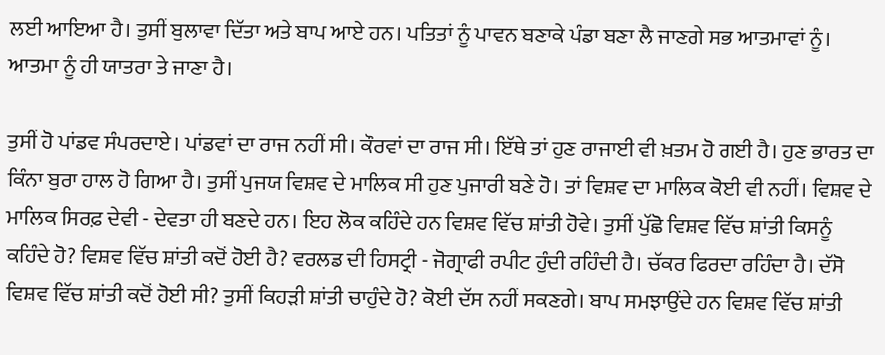ਲਈ ਆਇਆ ਹੈ। ਤੁਸੀਂ ਬੁਲਾਵਾ ਦਿੱਤਾ ਅਤੇ ਬਾਪ ਆਏ ਹਨ। ਪਤਿਤਾਂ ਨੂੰ ਪਾਵਨ ਬਣਾਕੇ ਪੰਡਾ ਬਣਾ ਲੈ ਜਾਣਗੇ ਸਭ ਆਤਮਾਵਾਂ ਨੂੰ। ਆਤਮਾ ਨੂੰ ਹੀ ਯਾਤਰਾ ਤੇ ਜਾਣਾ ਹੈ।

ਤੁਸੀਂ ਹੋ ਪਾਂਡਵ ਸੰਪਰਦਾਏ। ਪਾਂਡਵਾਂ ਦਾ ਰਾਜ ਨਹੀਂ ਸੀ। ਕੌਰਵਾਂ ਦਾ ਰਾਜ ਸੀ। ਇੱਥੇ ਤਾਂ ਹੁਣ ਰਾਜਾਈ ਵੀ ਖ਼ਤਮ ਹੋ ਗਈ ਹੈ। ਹੁਣ ਭਾਰਤ ਦਾ ਕਿੰਨਾ ਬੁਰਾ ਹਾਲ ਹੋ ਗਿਆ ਹੈ। ਤੁਸੀਂ ਪੁਜਯ ਵਿਸ਼ਵ ਦੇ ਮਾਲਿਕ ਸੀ ਹੁਣ ਪੁਜਾਰੀ ਬਣੇ ਹੋ। ਤਾਂ ਵਿਸ਼ਵ ਦਾ ਮਾਲਿਕ ਕੋਈ ਵੀ ਨਹੀਂ। ਵਿਸ਼ਵ ਦੇ ਮਾਲਿਕ ਸਿਰਫ਼ ਦੇਵੀ - ਦੇਵਤਾ ਹੀ ਬਣਦੇ ਹਨ। ਇਹ ਲੋਕ ਕਹਿੰਦੇ ਹਨ ਵਿਸ਼ਵ ਵਿੱਚ ਸ਼ਾਂਤੀ ਹੋਵੇ। ਤੁਸੀਂ ਪੁੱਛੋ ਵਿਸ਼ਵ ਵਿੱਚ ਸ਼ਾਂਤੀ ਕਿਸਨੂੰ ਕਹਿੰਦੇ ਹੋ? ਵਿਸ਼ਵ ਵਿੱਚ ਸ਼ਾਂਤੀ ਕਦੋਂ ਹੋਈ ਹੈ? ਵਰਲਡ ਦੀ ਹਿਸਟ੍ਰੀ - ਜੋਗ੍ਰਾਫੀ ਰਪੀਟ ਹੁੰਦੀ ਰਹਿੰਦੀ ਹੈ। ਚੱਕਰ ਫਿਰਦਾ ਰਹਿੰਦਾ ਹੈ। ਦੱਸੋ ਵਿਸ਼ਵ ਵਿੱਚ ਸ਼ਾਂਤੀ ਕਦੋਂ ਹੋਈ ਸੀ? ਤੁਸੀਂ ਕਿਹੜੀ ਸ਼ਾਂਤੀ ਚਾਹੁੰਦੇ ਹੋ? ਕੋਈ ਦੱਸ ਨਹੀਂ ਸਕਣਗੇ। ਬਾਪ ਸਮਝਾਉਂਦੇ ਹਨ ਵਿਸ਼ਵ ਵਿੱਚ ਸ਼ਾਂਤੀ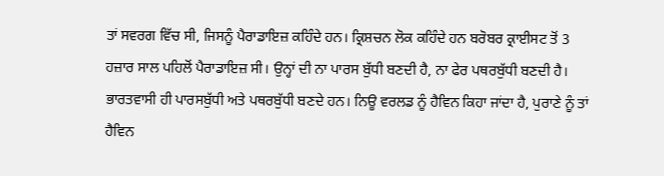ਤਾਂ ਸਵਰਗ ਵਿੱਚ ਸੀ, ਜਿਸਨੂੰ ਪੈਰਾਡਾਇਜ਼ ਕਹਿੰਦੇ ਹਨ। ਕ੍ਰਿਸ਼ਚਨ ਲੋਕ ਕਹਿੰਦੇ ਹਨ ਬਰੋਬਰ ਕ੍ਰਾਈਸਟ ਤੋਂ 3 ਹਜ਼ਾਰ ਸਾਲ ਪਹਿਲੋਂ ਪੈਰਾਡਾਇਜ਼ ਸੀ। ਉਨ੍ਹਾਂ ਦੀ ਨਾ ਪਾਰਸ ਬੁੱਧੀ ਬਣਦੀ ਹੈ, ਨਾ ਫੇਰ ਪਥਰਬੁੱਧੀ ਬਣਦੀ ਹੈ। ਭਾਰਤਵਾਸੀ ਹੀ ਪਾਰਸਬੁੱਧੀ ਅਤੇ ਪਥਰਬੁੱਧੀ ਬਣਦੇ ਹਨ। ਨਿਊ ਵਰਲਡ ਨੂੰ ਹੈਵਿਨ ਕਿਹਾ ਜਾਂਦਾ ਹੈ, ਪੁਰਾਣੇ ਨੂੰ ਤਾਂ ਹੈਵਿਨ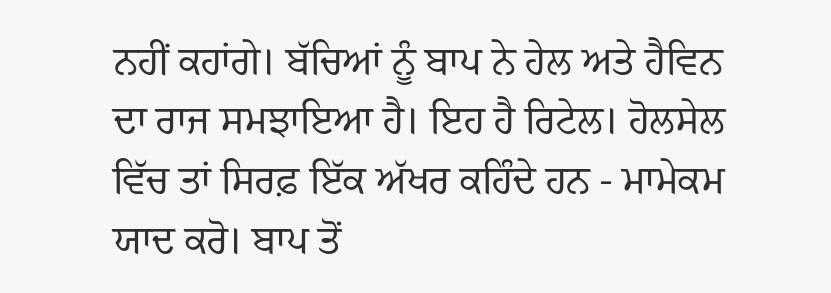ਨਹੀਂ ਕਹਾਂਗੇ। ਬੱਚਿਆਂ ਨੂੰ ਬਾਪ ਨੇ ਹੇਲ ਅਤੇ ਹੈਵਿਨ ਦਾ ਰਾਜ ਸਮਝਾਇਆ ਹੈ। ਇਹ ਹੈ ਰਿਟੇਲ। ਹੋਲਸੇਲ ਵਿੱਚ ਤਾਂ ਸਿਰਫ਼ ਇੱਕ ਅੱਖਰ ਕਹਿੰਦੇ ਹਨ - ਮਾਮੇਕਮ ਯਾਦ ਕਰੋ। ਬਾਪ ਤੋਂ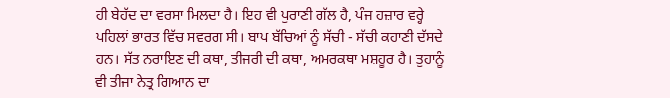ਹੀ ਬੇਹੱਦ ਦਾ ਵਰਸਾ ਮਿਲਦਾ ਹੈ। ਇਹ ਵੀ ਪੁਰਾਣੀ ਗੱਲ ਹੈ, ਪੰਜ ਹਜ਼ਾਰ ਵਰ੍ਹੇ ਪਹਿਲਾਂ ਭਾਰਤ ਵਿੱਚ ਸਵਰਗ ਸੀ। ਬਾਪ ਬੱਚਿਆਂ ਨੂੰ ਸੱਚੀ - ਸੱਚੀ ਕਹਾਣੀ ਦੱਸਦੇ ਹਨ। ਸੱਤ ਨਰਾਇਣ ਦੀ ਕਥਾ, ਤੀਜਰੀ ਦੀ ਕਥਾ, ਅਮਰਕਥਾ ਮਸ਼ਹੂਰ ਹੈ। ਤੁਹਾਨੂੰ ਵੀ ਤੀਜਾ ਨੇਤ੍ਰ ਗਿਆਨ ਦਾ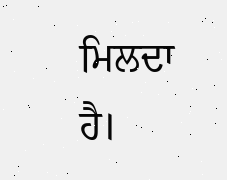ਮਿਲਦਾ ਹੈ।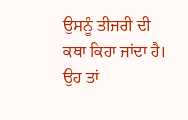ਉਸਨੂੰ ਤੀਜਰੀ ਦੀ ਕਥਾ ਕਿਹਾ ਜਾਂਦਾ ਹੈ। ਉਹ ਤਾਂ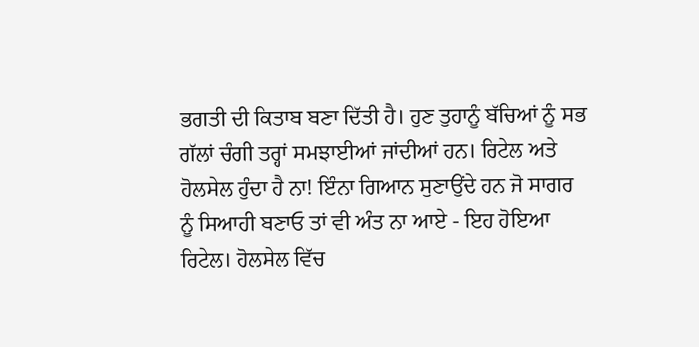ਭਗਤੀ ਦੀ ਕਿਤਾਬ ਬਣਾ ਦਿੱਤੀ ਹੈ। ਹੁਣ ਤੁਹਾਨੂੰ ਬੱਚਿਆਂ ਨੂੰ ਸਭ ਗੱਲਾਂ ਚੰਗੀ ਤਰ੍ਹਾਂ ਸਮਝਾਈਆਂ ਜਾਂਦੀਆਂ ਹਨ। ਰਿਟੇਲ ਅਤੇ ਹੋਲਸੇਲ ਹੁੰਦਾ ਹੈ ਨਾ! ਇੰਨਾ ਗਿਆਨ ਸੁਣਾਉਂਦੇ ਹਨ ਜੋ ਸਾਗਰ ਨੂੰ ਸਿਆਹੀ ਬਣਾਓ ਤਾਂ ਵੀ ਅੰਤ ਨਾ ਆਏ - ਇਹ ਹੋਇਆ ਰਿਟੇਲ। ਹੋਲਸੇਲ ਵਿੱਚ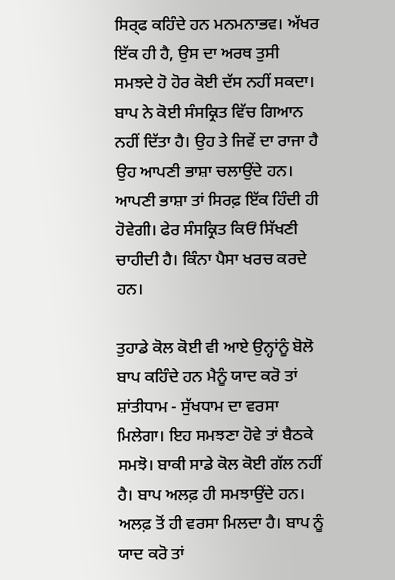ਸਿਰ੍ਫ ਕਹਿੰਦੇ ਹਨ ਮਨਮਨਾਭਵ। ਅੱਖਰ ਇੱਕ ਹੀ ਹੈ, ਉਸ ਦਾ ਅਰਥ ਤੁਸੀ ਸਮਝਦੇ ਹੋ ਹੋਰ ਕੋਈ ਦੱਸ ਨਹੀਂ ਸਕਦਾ। ਬਾਪ ਨੇ ਕੋਈ ਸੰਸਕ੍ਰਿਤ ਵਿੱਚ ਗਿਆਨ ਨਹੀਂ ਦਿੱਤਾ ਹੈ। ਉਹ ਤੇ ਜਿਵੇਂ ਦਾ ਰਾਜਾ ਹੈ ਉਹ ਆਪਣੀ ਭਾਸ਼ਾ ਚਲਾਉਂਦੇ ਹਨ। ਆਪਣੀ ਭਾਸ਼ਾ ਤਾਂ ਸਿਰਫ਼ ਇੱਕ ਹਿੰਦੀ ਹੀ ਹੋਵੇਗੀ। ਫੇਰ ਸੰਸਕ੍ਰਿਤ ਕਿਓਂ ਸਿੱਖਣੀ ਚਾਹੀਦੀ ਹੈ। ਕਿੰਨਾ ਪੈਸਾ ਖਰਚ ਕਰਦੇ ਹਨ।

ਤੁਹਾਡੇ ਕੋਲ ਕੋਈ ਵੀ ਆਏ ਉਨ੍ਹਾਂਨੂੰ ਬੋਲੋ ਬਾਪ ਕਹਿੰਦੇ ਹਨ ਮੈਨੂੰ ਯਾਦ ਕਰੋ ਤਾਂ ਸ਼ਾਂਤੀਧਾਮ - ਸੁੱਖਧਾਮ ਦਾ ਵਰਸਾ ਮਿਲੇਗਾ। ਇਹ ਸਮਝਣਾ ਹੋਵੇ ਤਾਂ ਬੈਠਕੇ ਸਮਝੋ। ਬਾਕੀ ਸਾਡੇ ਕੋਲ ਕੋਈ ਗੱਲ ਨਹੀਂ ਹੈ। ਬਾਪ ਅਲਫ਼ ਹੀ ਸਮਝਾਉਂਦੇ ਹਨ। ਅਲਫ਼ ਤੋਂ ਹੀ ਵਰਸਾ ਮਿਲਦਾ ਹੈ। ਬਾਪ ਨੂੰ ਯਾਦ ਕਰੋ ਤਾਂ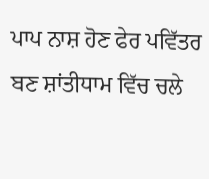ਪਾਪ ਨਾਸ਼ ਹੋਣ ਫੇਰ ਪਵਿੱਤਰ ਬਣ ਸ਼ਾਂਤੀਧਾਮ ਵਿੱਚ ਚਲੇ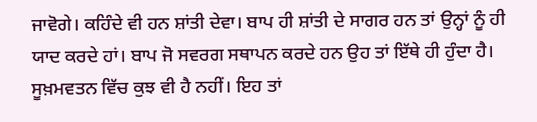ਜਾਵੋਗੇ। ਕਹਿੰਦੇ ਵੀ ਹਨ ਸ਼ਾਂਤੀ ਦੇਵਾ। ਬਾਪ ਹੀ ਸ਼ਾਂਤੀ ਦੇ ਸਾਗਰ ਹਨ ਤਾਂ ਉਨ੍ਹਾਂ ਨੂੰ ਹੀ ਯਾਦ ਕਰਦੇ ਹਾਂ। ਬਾਪ ਜੋ ਸਵਰਗ ਸਥਾਪਨ ਕਰਦੇ ਹਨ ਉਹ ਤਾਂ ਇੱਥੇ ਹੀ ਹੁੰਦਾ ਹੈ। ਸੂਖ਼ਮਵਤਨ ਵਿੱਚ ਕੁਝ ਵੀ ਹੈ ਨਹੀਂ। ਇਹ ਤਾਂ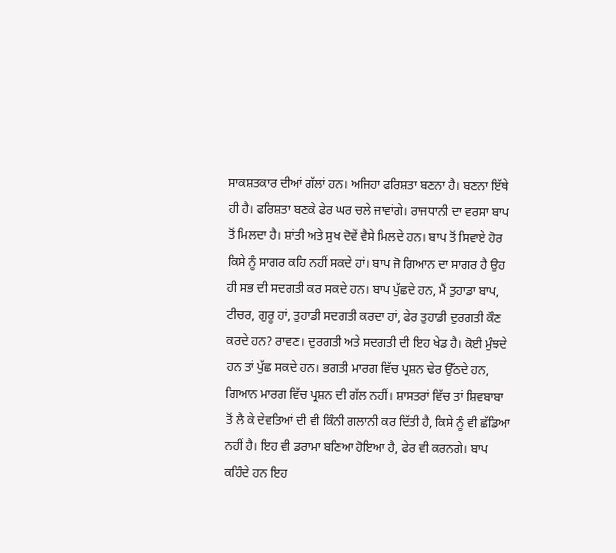ਸਾਕਸ਼ਤਕਾਰ ਦੀਆਂ ਗੱਲਾਂ ਹਨ। ਅਜਿਹਾ ਫਰਿਸ਼ਤਾ ਬਣਨਾ ਹੈ। ਬਣਨਾ ਇੱਥੇ ਹੀ ਹੈ। ਫਰਿਸ਼ਤਾ ਬਣਕੇ ਫੇਰ ਘਰ ਚਲੇ ਜਾਵਾਂਗੇ। ਰਾਜਧਾਨੀ ਦਾ ਵਰਸਾ ਬਾਪ ਤੋਂ ਮਿਲਦਾ ਹੈ। ਸ਼ਾਂਤੀ ਅਤੇ ਸੁਖ ਦੋਵੇਂ ਵੈਸੇ ਮਿਲਦੇ ਹਨ। ਬਾਪ ਤੋਂ ਸਿਵਾਏ ਹੋਰ ਕਿਸੇ ਨੂੰ ਸਾਗਰ ਕਹਿ ਨਹੀਂ ਸਕਦੇ ਹਾਂ। ਬਾਪ ਜੋ ਗਿਆਨ ਦਾ ਸਾਗਰ ਹੈ ਉਹ ਹੀ ਸਭ ਦੀ ਸਦਗਤੀ ਕਰ ਸਕਦੇ ਹਨ। ਬਾਪ ਪੁੱਛਦੇ ਹਨ, ਮੈਂ ਤੁਹਾਡਾ ਬਾਪ, ਟੀਚਰ, ਗੁਰੂ ਹਾਂ, ਤੁਹਾਡੀ ਸਦਗਤੀ ਕਰਦਾ ਹਾਂ, ਫੇਰ ਤੁਹਾਡੀ ਦੁਰਗਤੀ ਕੌਣ ਕਰਦੇ ਹਨ? ਰਾਵਣ। ਦੁਰਗਤੀ ਅਤੇ ਸਦਗਤੀ ਦੀ ਇਹ ਖੇਡ ਹੈ। ਕੋਈ ਮੁੰਝਦੇ ਹਨ ਤਾਂ ਪੁੱਛ ਸਕਦੇ ਹਨ। ਭਗਤੀ ਮਾਰਗ ਵਿੱਚ ਪ੍ਰਸ਼ਨ ਢੇਰ ਉੱਠਦੇ ਹਨ, ਗਿਆਨ ਮਾਰਗ ਵਿੱਚ ਪ੍ਰਸ਼ਨ ਦੀ ਗੱਲ ਨਹੀਂ। ਸ਼ਾਸਤਰਾਂ ਵਿੱਚ ਤਾਂ ਸ਼ਿਵਬਾਬਾ ਤੋਂ ਲੈ ਕੇ ਦੇਵਤਿਆਂ ਦੀ ਵੀ ਕਿੰਨੀ ਗਲਾਨੀ ਕਰ ਦਿੱਤੀ ਹੈ, ਕਿਸੇ ਨੂੰ ਵੀ ਛੱਡਿਆ ਨਹੀਂ ਹੈ। ਇਹ ਵੀ ਡਰਾਮਾ ਬਣਿਆ ਹੋਇਆ ਹੈ, ਫੇਰ ਵੀ ਕਰਨਗੇ। ਬਾਪ ਕਹਿੰਦੇ ਹਨ ਇਹ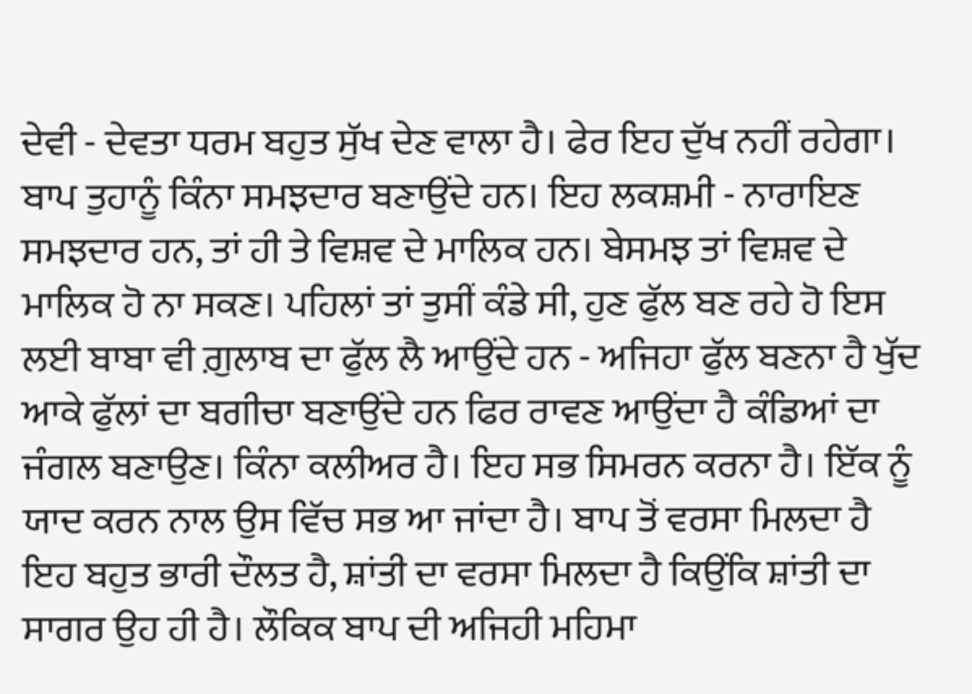ਦੇਵੀ - ਦੇਵਤਾ ਧਰਮ ਬਹੁਤ ਸੁੱਖ ਦੇਣ ਵਾਲਾ ਹੈ। ਫੇਰ ਇਹ ਦੁੱਖ ਨਹੀਂ ਰਹੇਗਾ। ਬਾਪ ਤੁਹਾਨੂੰ ਕਿੰਨਾ ਸਮਝਦਾਰ ਬਣਾਉਂਦੇ ਹਨ। ਇਹ ਲਕਸ਼ਮੀ - ਨਾਰਾਇਣ ਸਮਝਦਾਰ ਹਨ, ਤਾਂ ਹੀ ਤੇ ਵਿਸ਼ਵ ਦੇ ਮਾਲਿਕ ਹਨ। ਬੇਸਮਝ ਤਾਂ ਵਿਸ਼ਵ ਦੇ ਮਾਲਿਕ ਹੋ ਨਾ ਸਕਣ। ਪਹਿਲਾਂ ਤਾਂ ਤੁਸੀਂ ਕੰਡੇ ਸੀ, ਹੁਣ ਫੁੱਲ ਬਣ ਰਹੇ ਹੋ ਇਸ ਲਈ ਬਾਬਾ ਵੀ ਗ਼ੁਲਾਬ ਦਾ ਫੁੱਲ ਲੈ ਆਉਂਦੇ ਹਨ - ਅਜਿਹਾ ਫੁੱਲ ਬਣਨਾ ਹੈ ਖੁੱਦ ਆਕੇ ਫੁੱਲਾਂ ਦਾ ਬਗੀਚਾ ਬਣਾਉਂਦੇ ਹਨ ਫਿਰ ਰਾਵਣ ਆਉਂਦਾ ਹੈ ਕੰਡਿਆਂ ਦਾ ਜੰਗਲ ਬਣਾਉਣ। ਕਿੰਨਾ ਕਲੀਅਰ ਹੈ। ਇਹ ਸਭ ਸਿਮਰਨ ਕਰਨਾ ਹੈ। ਇੱਕ ਨੂੰ ਯਾਦ ਕਰਨ ਨਾਲ ਉਸ ਵਿੱਚ ਸਭ ਆ ਜਾਂਦਾ ਹੈ। ਬਾਪ ਤੋਂ ਵਰਸਾ ਮਿਲਦਾ ਹੈ ਇਹ ਬਹੁਤ ਭਾਰੀ ਦੌਲਤ ਹੈ, ਸ਼ਾਂਤੀ ਦਾ ਵਰਸਾ ਮਿਲਦਾ ਹੈ ਕਿਉਂਕਿ ਸ਼ਾਂਤੀ ਦਾ ਸਾਗਰ ਉਹ ਹੀ ਹੈ। ਲੌਕਿਕ ਬਾਪ ਦੀ ਅਜਿਹੀ ਮਹਿਮਾ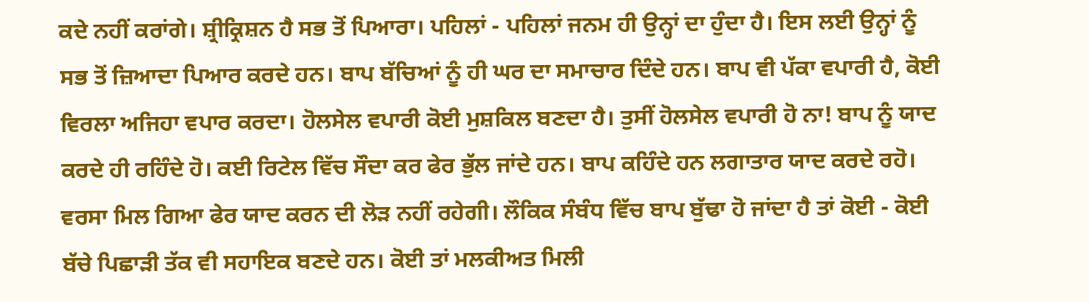ਕਦੇ ਨਹੀਂ ਕਰਾਂਗੇ। ਸ਼੍ਰੀਕ੍ਰਿਸ਼ਨ ਹੈ ਸਭ ਤੋਂ ਪਿਆਰਾ। ਪਹਿਲਾਂ - ਪਹਿਲਾਂ ਜਨਮ ਹੀ ਉਨ੍ਹਾਂ ਦਾ ਹੁੰਦਾ ਹੈ। ਇਸ ਲਈ ਉਨ੍ਹਾਂ ਨੂੰ ਸਭ ਤੋਂ ਜ਼ਿਆਦਾ ਪਿਆਰ ਕਰਦੇ ਹਨ। ਬਾਪ ਬੱਚਿਆਂ ਨੂੰ ਹੀ ਘਰ ਦਾ ਸਮਾਚਾਰ ਦਿੰਦੇ ਹਨ। ਬਾਪ ਵੀ ਪੱਕਾ ਵਪਾਰੀ ਹੈ, ਕੋਈ ਵਿਰਲਾ ਅਜਿਹਾ ਵਪਾਰ ਕਰਦਾ। ਹੋਲਸੇਲ ਵਪਾਰੀ ਕੋਈ ਮੁਸ਼ਕਿਲ ਬਣਦਾ ਹੈ। ਤੁਸੀਂ ਹੋਲਸੇਲ ਵਪਾਰੀ ਹੋ ਨਾ! ਬਾਪ ਨੂੰ ਯਾਦ ਕਰਦੇ ਹੀ ਰਹਿੰਦੇ ਹੋ। ਕਈ ਰਿਟੇਲ ਵਿੱਚ ਸੌਦਾ ਕਰ ਫੇਰ ਭੁੱਲ ਜਾਂਦੇ ਹਨ। ਬਾਪ ਕਹਿੰਦੇ ਹਨ ਲਗਾਤਾਰ ਯਾਦ ਕਰਦੇ ਰਹੋ। ਵਰਸਾ ਮਿਲ ਗਿਆ ਫੇਰ ਯਾਦ ਕਰਨ ਦੀ ਲੋੜ ਨਹੀਂ ਰਹੇਗੀ। ਲੌਕਿਕ ਸੰਬੰਧ ਵਿੱਚ ਬਾਪ ਬੁੱਢਾ ਹੋ ਜਾਂਦਾ ਹੈ ਤਾਂ ਕੋਈ - ਕੋਈ ਬੱਚੇ ਪਿਛਾੜੀ ਤੱਕ ਵੀ ਸਹਾਇਕ ਬਣਦੇ ਹਨ। ਕੋਈ ਤਾਂ ਮਲਕੀਅਤ ਮਿਲੀ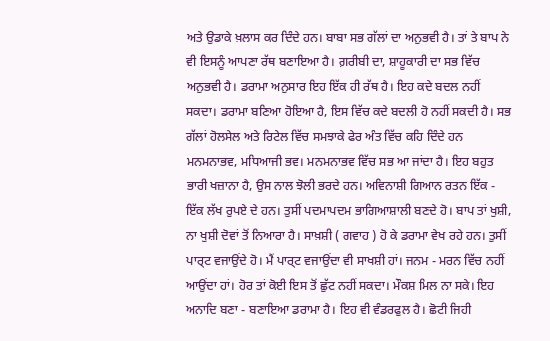ਅਤੇ ਉਡਾਕੇ ਖ਼ਲਾਸ ਕਰ ਦਿੰਦੇ ਹਨ। ਬਾਬਾ ਸਭ ਗੱਲਾਂ ਦਾ ਅਨੁਭਵੀ ਹੈ। ਤਾਂ ਤੇ ਬਾਪ ਨੇ ਵੀ ਇਸਨੂੰ ਆਪਣਾ ਰੱਥ ਬਣਾਇਆ ਹੈ। ਗ਼ਰੀਬੀ ਦਾ, ਸ਼ਾਹੂਕਾਰੀ ਦਾ ਸਭ ਵਿੱਚ ਅਨੁਭਵੀ ਹੈ। ਡਰਾਮਾ ਅਨੁਸਾਰ ਇਹ ਇੱਕ ਹੀ ਰੱਥ ਹੈ। ਇਹ ਕਦੇ ਬਦਲ ਨਹੀਂ ਸਕਦਾ। ਡਰਾਮਾ ਬਣਿਆ ਹੋਇਆ ਹੈ, ਇਸ ਵਿੱਚ ਕਦੇ ਬਦਲੀ ਹੋ ਨਹੀਂ ਸਕਦੀ ਹੈ। ਸਭ ਗੱਲਾਂ ਹੋਲਸੇਲ ਅਤੇ ਰਿਟੇਲ ਵਿੱਚ ਸਮਝਾਕੇ ਫੇਰ ਅੰਤ ਵਿੱਚ ਕਹਿ ਦਿੰਦੇ ਹਨ ਮਨਮਨਾਭਵ, ਮਧਿਆਜੀ ਭਵ। ਮਨਮਨਾਭਵ ਵਿੱਚ ਸਭ ਆ ਜਾਂਦਾ ਹੈ। ਇਹ ਬਹੁਤ ਭਾਰੀ ਖਜ਼ਾਨਾ ਹੈ, ਉਸ ਨਾਲ ਝੋਲੀ ਭਰਦੇ ਹਨ। ਅਵਿਨਾਸ਼ੀ ਗਿਆਨ ਰਤਨ ਇੱਕ - ਇੱਕ ਲੱਖ ਰੁਪਏ ਦੇ ਹਨ। ਤੁਸੀਂ ਪਦਮਾਪਦਮ ਭਾਗਿਆਸ਼ਾਲੀ ਬਣਦੇ ਹੋ। ਬਾਪ ਤਾਂ ਖੁਸ਼ੀ, ਨਾ ਖੁਸ਼ੀ ਦੋਵਾਂ ਤੋਂ ਨਿਆਰਾ ਹੈ। ਸਾਖ਼ਸ਼ੀ ( ਗਵਾਹ ) ਹੋ ਕੇ ਡਰਾਮਾ ਵੇਖ ਰਹੇ ਹਨ। ਤੁਸੀਂ ਪਾਰ੍ਟ ਵਜਾਉਂਦੇ ਹੋ। ਮੈਂ ਪਾਰ੍ਟ ਵਜਾਉਂਦਾ ਵੀ ਸਾਖਸ਼ੀ ਹਾਂ। ਜਨਮ - ਮਰਨ ਵਿੱਚ ਨਹੀਂ ਆਉਂਦਾ ਹਾਂ। ਹੋਰ ਤਾਂ ਕੋਈ ਇਸ ਤੋਂ ਛੁੱਟ ਨਹੀਂ ਸਕਦਾ। ਮੌਕਸ਼ ਮਿਲ ਨਾ ਸਕੇ। ਇਹ ਅਨਾਦਿ ਬਣਾ - ਬਣਾਇਆ ਡਰਾਮਾ ਹੈ। ਇਹ ਵੀ ਵੰਡਰਫੁਲ ਹੈ। ਛੋਟੀ ਜਿਹੀ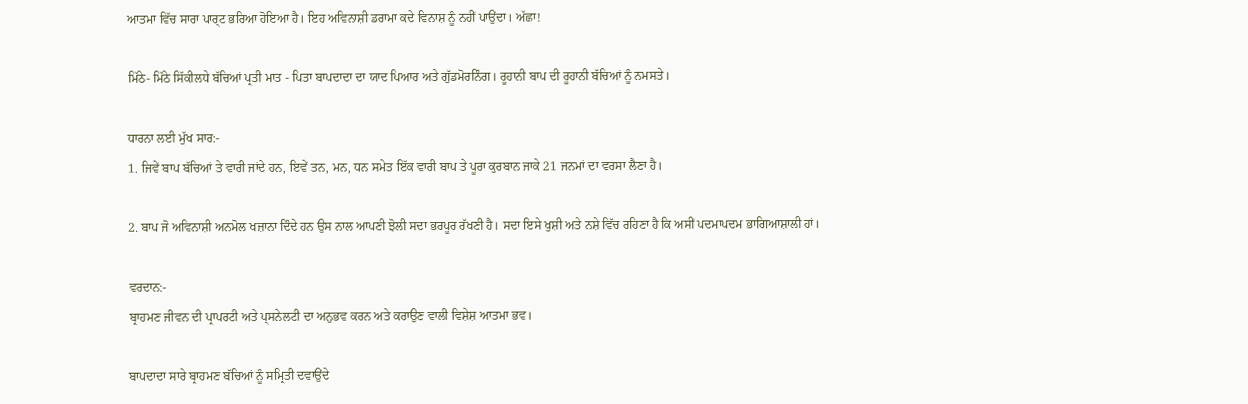ਆਤਮਾ ਵਿੱਚ ਸਾਰਾ ਪਾਰ੍ਟ ਭਰਿਆ ਹੋਇਆ ਹੈ। ਇਹ ਅਵਿਨਾਸ਼ੀ ਡਰਾਮਾ ਕਦੇ ਵਿਨਾਸ਼ ਨੂੰ ਨਹੀਂ ਪਾਉਂਦਾ। ਅੱਛਾ!

ਮਿੱਠੇ- ਮਿੱਠੇ ਸਿੱਕੀਲਧੇ ਬੱਚਿਆਂ ਪ੍ਰਤੀ ਮਾਤ - ਪਿਤਾ ਬਾਪਦਾਦਾ ਦਾ ਯਾਦ ਪਿਆਰ ਅਤੇ ਗੁੱਡਮੋਰਨਿੰਗ। ਰੂਹਾਨੀ ਬਾਪ ਦੀ ਰੂਹਾਨੀ ਬੱਚਿਆਂ ਨੂੰ ਨਮਸਤੇ।

ਧਾਰਨਾ ਲਈ ਮੁੱਖ ਸਾਰ:-
1. ਜਿਵੇਂ ਬਾਪ ਬੱਚਿਆਂ ਤੇ ਵਾਰੀ ਜਾਂਦੇ ਹਨ, ਇਵੇਂ ਤਨ, ਮਨ, ਧਨ ਸਮੇਤ ਇੱਕ ਵਾਰੀ ਬਾਪ ਤੇ ਪੂਰਾ ਕੁਰਬਾਨ ਜਾਕੇ 21 ਜਨਮਾਂ ਦਾ ਵਰਸਾ ਲੈਣਾ ਹੈ।

2. ਬਾਪ ਜੋ ਅਵਿਨਾਸ਼ੀ ਅਨਮੋਲ ਖਜ਼ਾਨਾ ਦਿੰਦੇ ਹਨ ਉਸ ਨਾਲ ਆਪਣੀ ਝੋਲੀ ਸਦਾ ਭਰਪੂਰ ਰੱਖਣੀ ਹੈ। ਸਦਾ ਇਸੇ ਖੁਸ਼ੀ ਅਤੇ ਨਸ਼ੇ ਵਿੱਚ ਰਹਿਣਾ ਹੈ ਕਿ ਅਸੀਂ ਪਦਮਾਪਦਮ ਭਾਗਿਆਸ਼ਾਲੀ ਹਾਂ।

ਵਰਦਾਨ:-
ਬ੍ਰਾਹਮਣ ਜੀਵਨ ਦੀ ਪ੍ਰਾਪਰਟੀ ਅਤੇ ਪ੍ਸਨੇਲਟੀ ਦਾ ਅਨੁਭਵ ਕਰਨ ਅਤੇ ਕਰਾਉਣ ਵਾਲੀ ਵਿਸ਼ੇਸ਼ ਆਤਮਾ ਭਵ।

ਬਾਪਦਾਦਾ ਸਾਰੇ ਬ੍ਰਾਹਮਣ ਬੱਚਿਆਂ ਨੂੰ ਸਮ੍ਰਿਤੀ ਦਵਾਉਂਦੇ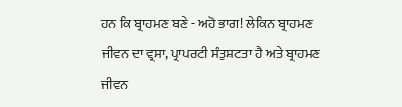ਹਨ ਕਿ ਬ੍ਰਾਹਮਣ ਬਣੇ - ਅਹੋ ਭਾਗ! ਲੇਕਿਨ ਬ੍ਰਾਹਮਣ ਜੀਵਨ ਦਾ ਵ੍ਰਸਾ, ਪ੍ਰਾਪਰਟੀ ਸੰਤੁਸ਼ਟਤਾ ਹੈ ਅਤੇ ਬ੍ਰਾਹਮਣ ਜੀਵਨ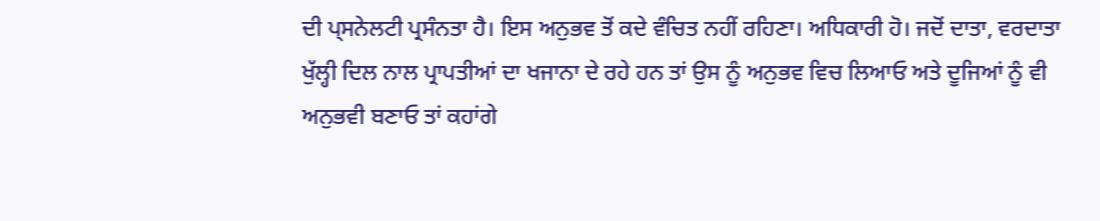ਦੀ ਪ੍ਸਨੇਲਟੀ ਪ੍ਰਸੰਨਤਾ ਹੈ। ਇਸ ਅਨੁਭਵ ਤੋਂ ਕਦੇ ਵੰਚਿਤ ਨਹੀਂ ਰਹਿਣਾ। ਅਧਿਕਾਰੀ ਹੋ। ਜਦੋਂ ਦਾਤਾ, ਵਰਦਾਤਾ ਖੁੱਲ੍ਹੀ ਦਿਲ ਨਾਲ ਪ੍ਰਾਪਤੀਆਂ ਦਾ ਖਜਾਨਾ ਦੇ ਰਹੇ ਹਨ ਤਾਂ ਉਸ ਨੂੰ ਅਨੁਭਵ ਵਿਚ ਲਿਆਓ ਅਤੇ ਦੂਜਿਆਂ ਨੂੰ ਵੀ ਅਨੁਭਵੀ ਬਣਾਓ ਤਾਂ ਕਹਾਂਗੇ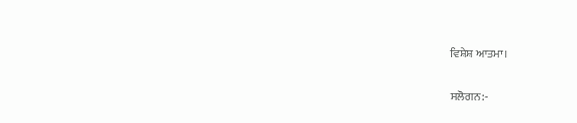ਵਿਸ਼ੇਸ਼ ਆਤਮਾ।

ਸਲੋਗਨ:-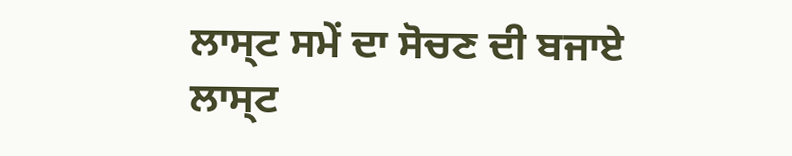ਲਾਸ੍ਟ ਸਮੇਂ ਦਾ ਸੋਚਣ ਦੀ ਬਜਾਏ ਲਾਸ੍ਟ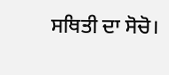ਸਥਿਤੀ ਦਾ ਸੋਚੋ।